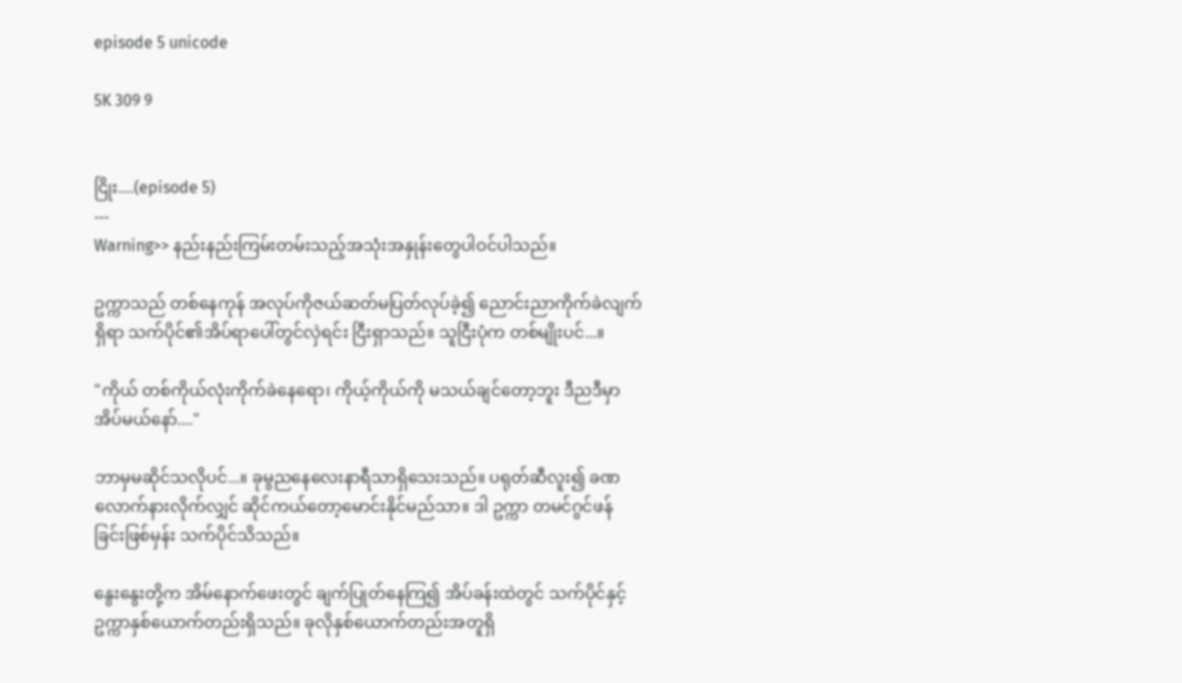episode 5 unicode

5K 309 9


ငြိုး....(episode 5)
---
Warning>> နည်းနည်းကြမ်းတမ်းသည့်အသုံးအနှုန်းတွေပါဝင်ပါသည်။

ဥက္ကာသည် တစ်နေကုန် အလုပ်ကိုဇယ်ဆတ်မပြတ်လုပ်ခဲ့၍ ညောင်းညာကိုက်ခဲလျက်ရှိရာ သက်ပိုင်၏အိပ်ရာပေါ်တွင်လှဲရင်း ငြီးရှာသည်။ သူငြီးပုံက တစ်မျိုးပင်...။

"ကိုယ် တစ်ကိုယ်လုံးကိုက်ခဲနေရော၊ ကိုယ့်ကိုယ်ကို မသယ်ချင်တော့ဘူး ဒီညဒီမှာအိပ်မယ်နော်...."

ဘာမှမဆိုင်သလိုပင်...။ ခုမွညနေလေးနာရီသာရှိသေးသည်။ ပရုတ်ဆီလူး၍ ခဏလောက်နားလိုက်လျှင် ဆိုင်ကယ်တော့မောင်းနိုင်မည်သာ။ ဒါ ဥက္ကာ တမင်ဂွင်ဖန်ခြင်းဖြစ်မှန်း သက်ပိုင်သိသည်။

နွေးနွေးတို့က အိမ်နောက်ဖေးတွင် ချက်ပြုတ်နေကြ၍ အိပ်ခန်းထဲတွင် သက်ပိုင်နှင့်ဥက္ကာနှစ်ယောက်တည်းရှိသည်။ ခုလိုနှစ်ယောက်တည်းအတူရှိ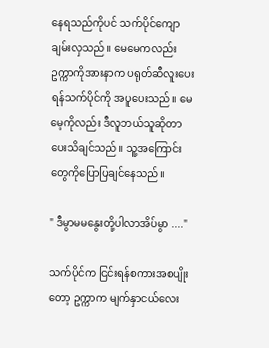နေရသည်ကိုပင် သက်ပိုင်ကျောချမ်းလှသည်။ မေမေကလည်း ဥက္ကာကိုအားနာက ပရုတ်ဆီလူးပေးရန်သက်ပိုင်ကို အပူပေးသည်။ မေမေ့ကိုလည်း ဒီလူဘယ်သူဆိုတာပေးသိချင်သည်။ သူ့အကြောင်းတွေကိုပြောပြချင်နေသည်။

" ဒီမွာမမနွေးတို့ပါလာအိပ်မွာ ...."

သက်ပိုင်က ငြင်းရန်စကားအစပျိုးတော့ ဥက္ကာက မျက်နှာငယ်လေး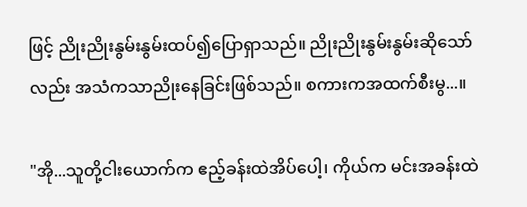ဖြင့် ညိုးညိုးနွမ်းနွမ်းထပ်၍ပြောရှာသည်။ ညိုးညိုးနွမ်းနွမ်းဆိုသော်လည်း အသံကသာညိုးနေခြင်းဖြစ်သည်။ စကားကအထက်စီးမွ...။

"အို...သူတို့ငါးယောက်က ဧည့်ခန်းထဲအိပ်ပေါ့၊ ကိုယ်က မင်းအခန်းထဲ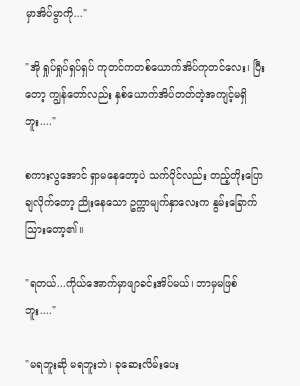မှာအိပ်မွာကို..."

"အို ရှုပ်ရှုပ်ရှပ်ရှပ် ကုတင်ကတစ်ယောက်အိပ်ကုတင်လေး၊ ပြီးတော့ ကျွန်တော်လည်း နှစ်ယောက်အိပ်တတ်တဲ့အကျင့်မရှိဘူး...."

စကားလွအောင် ရှာမနေတော့ပဲ သက်ပိုင်လည်း တည့်တိုးပြောချလိုက်တော့ ညိုးနေသော ဥက္ကာမျက်နှာလေးက နွမ်းခြောက်သြားတော့၏။

"ရတယ်...ကိုယ်အောက်မှာဖျာခင်းအိပ်မယ်၊ ဘာမှမဖြစ်ဘူး...."

"မရဘူးဆို မရဘူးဘဲ၊ ခုဆေးလိမ်းပေး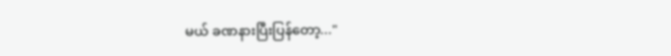မယ် ခဏနားပြီးပြန်တော့..."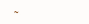~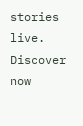stories live. Discover now